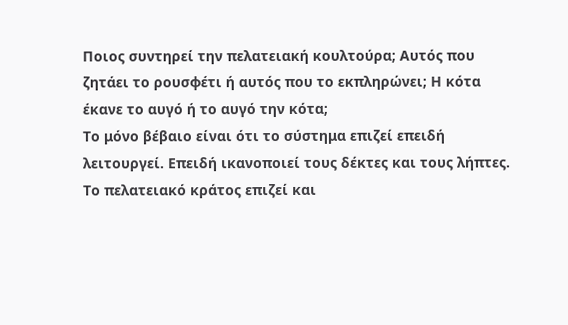Ποιος συντηρεί την πελατειακή κουλτούρα; Αυτός που ζητάει το ρουσφέτι ή αυτός που το εκπληρώνει; Η κότα έκανε το αυγό ή το αυγό την κότα;
Το μόνο βέβαιο είναι ότι το σύστημα επιζεί επειδή λειτουργεί. Επειδή ικανοποιεί τους δέκτες και τους λήπτες. Το πελατειακό κράτος επιζεί και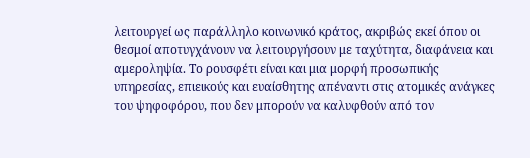λειτουργεί ως παράλληλο κοινωνικό κράτος, ακριβώς εκεί όπου οι θεσμοί αποτυγχάνουν να λειτουργήσουν με ταχύτητα, διαφάνεια και αμεροληψία. Το ρουσφέτι είναι και μια μορφή προσωπικής υπηρεσίας, επιεικούς και ευαίσθητης απέναντι στις ατομικές ανάγκες του ψηφοφόρου, που δεν μπορούν να καλυφθούν από τον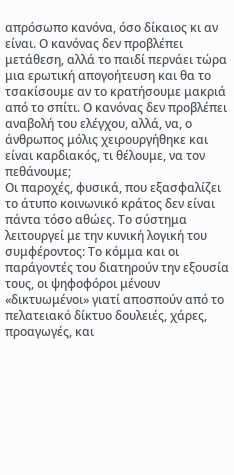απρόσωπο κανόνα, όσο δίκαιος κι αν είναι. Ο κανόνας δεν προβλέπει μετάθεση, αλλά το παιδί περνάει τώρα μια ερωτική απογοήτευση και θα το τσακίσουμε αν το κρατήσουμε μακριά από το σπίτι. Ο κανόνας δεν προβλέπει αναβολή του ελέγχου, αλλά, να, ο άνθρωπος μόλις χειρουργήθηκε και είναι καρδιακός, τι θέλουμε, να τον πεθάνουμε;
Οι παροχές, φυσικά, που εξασφαλίζει το άτυπο κοινωνικό κράτος δεν είναι πάντα τόσο αθώες. Το σύστημα λειτουργεί με την κυνική λογική του συμφέροντος: Το κόμμα και οι παράγοντές του διατηρούν την εξουσία τους, οι ψηφοφόροι μένουν «δικτυωμένοι» γιατί αποσπούν από το πελατειακό δίκτυο δουλειές, χάρες, προαγωγές, και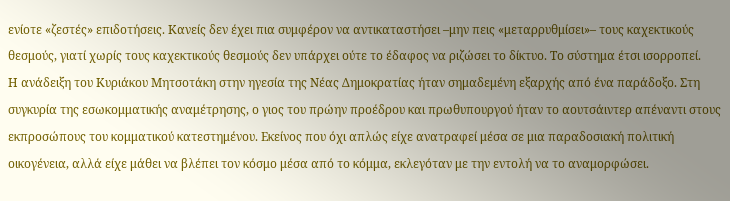ενίοτε «ζεστές» επιδοτήσεις. Κανείς δεν έχει πια συμφέρον να αντικαταστήσει –μην πεις «μεταρρυθμίσει»– τους καχεκτικούς θεσμούς, γιατί χωρίς τους καχεκτικούς θεσμούς δεν υπάρχει ούτε το έδαφος να ριζώσει το δίκτυο. Το σύστημα έτσι ισορροπεί.
Η ανάδειξη του Κυριάκου Μητσοτάκη στην ηγεσία της Νέας Δημοκρατίας ήταν σημαδεμένη εξαρχής από ένα παράδοξο. Στη συγκυρία της εσωκομματικής αναμέτρησης, ο γιος του πρώην προέδρου και πρωθυπουργού ήταν το αουτσάιντερ απέναντι στους εκπροσώπους του κομματικού κατεστημένου. Εκείνος που όχι απλώς είχε ανατραφεί μέσα σε μια παραδοσιακή πολιτική οικογένεια, αλλά είχε μάθει να βλέπει τον κόσμο μέσα από το κόμμα, εκλεγόταν με την εντολή να το αναμορφώσει.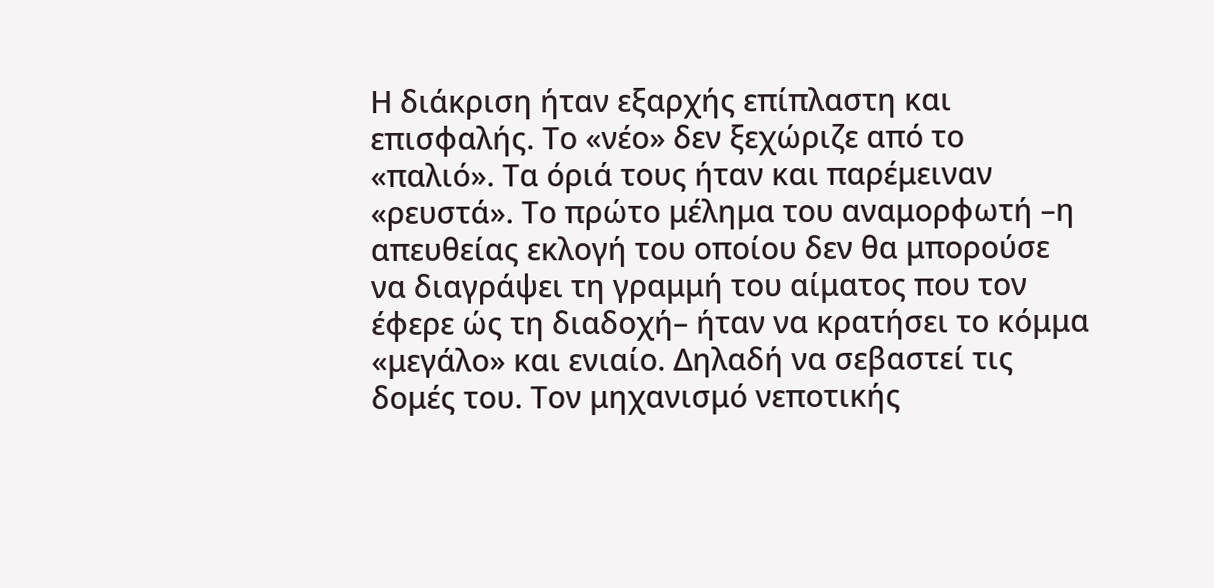Η διάκριση ήταν εξαρχής επίπλαστη και επισφαλής. Το «νέο» δεν ξεχώριζε από το «παλιό». Τα όριά τους ήταν και παρέμειναν «ρευστά». Το πρώτο μέλημα του αναμορφωτή –η απευθείας εκλογή του οποίου δεν θα μπορούσε να διαγράψει τη γραμμή του αίματος που τον έφερε ώς τη διαδοχή– ήταν να κρατήσει το κόμμα «μεγάλο» και ενιαίο. Δηλαδή να σεβαστεί τις δομές του. Τον μηχανισμό νεποτικής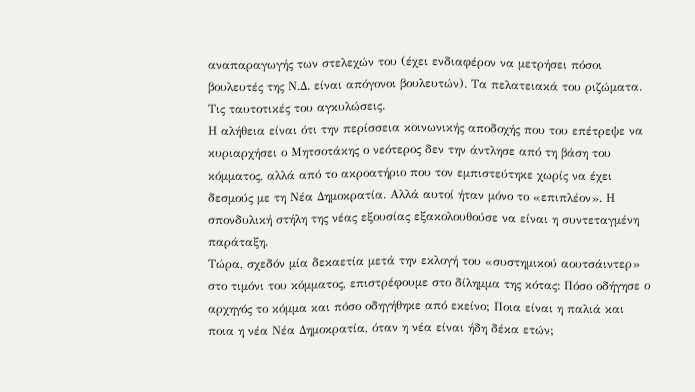αναπαραγωγής των στελεχών του (έχει ενδιαφέρον να μετρήσει πόσοι βουλευτές της Ν.Δ. είναι απόγονοι βουλευτών). Τα πελατειακά του ριζώματα. Τις ταυτοτικές του αγκυλώσεις.
Η αλήθεια είναι ότι την περίσσεια κοινωνικής αποδοχής που του επέτρεψε να κυριαρχήσει ο Μητσοτάκης ο νεότερος δεν την άντλησε από τη βάση του κόμματος, αλλά από το ακροατήριο που τον εμπιστεύτηκε χωρίς να έχει δεσμούς με τη Νέα Δημοκρατία. Αλλά αυτοί ήταν μόνο το «επιπλέον». Η σπονδυλική στήλη της νέας εξουσίας εξακολουθούσε να είναι η συντεταγμένη παράταξη.
Τώρα, σχεδόν μία δεκαετία μετά την εκλογή του «συστημικού αουτσάιντερ» στο τιμόνι του κόμματος, επιστρέφουμε στο δίλημμα της κότας: Πόσο οδήγησε ο αρχηγός το κόμμα και πόσο οδηγήθηκε από εκείνο; Ποια είναι η παλιά και ποια η νέα Νέα Δημοκρατία, όταν η νέα είναι ήδη δέκα ετών;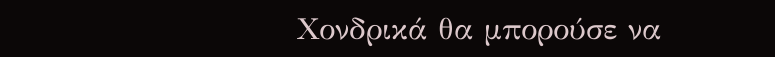Χονδρικά θα μπορούσε να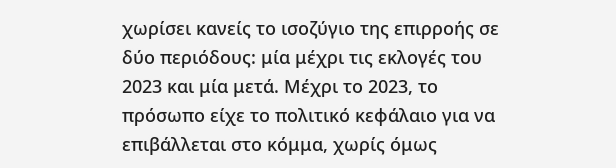χωρίσει κανείς το ισοζύγιο της επιρροής σε δύο περιόδους: μία μέχρι τις εκλογές του 2023 και μία μετά. Μέχρι το 2023, το πρόσωπο είχε το πολιτικό κεφάλαιο για να επιβάλλεται στο κόμμα, χωρίς όμως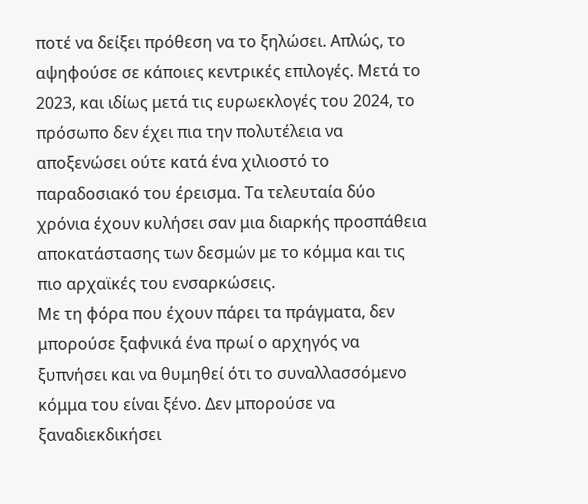ποτέ να δείξει πρόθεση να το ξηλώσει. Απλώς, το αψηφούσε σε κάποιες κεντρικές επιλογές. Μετά το 2023, και ιδίως μετά τις ευρωεκλογές του 2024, το πρόσωπο δεν έχει πια την πολυτέλεια να αποξενώσει ούτε κατά ένα χιλιοστό το παραδοσιακό του έρεισμα. Τα τελευταία δύο χρόνια έχουν κυλήσει σαν μια διαρκής προσπάθεια αποκατάστασης των δεσμών με το κόμμα και τις πιο αρχαϊκές του ενσαρκώσεις.
Με τη φόρα που έχουν πάρει τα πράγματα, δεν μπορούσε ξαφνικά ένα πρωί ο αρχηγός να ξυπνήσει και να θυμηθεί ότι το συναλλασσόμενο κόμμα του είναι ξένο. Δεν μπορούσε να ξαναδιεκδικήσει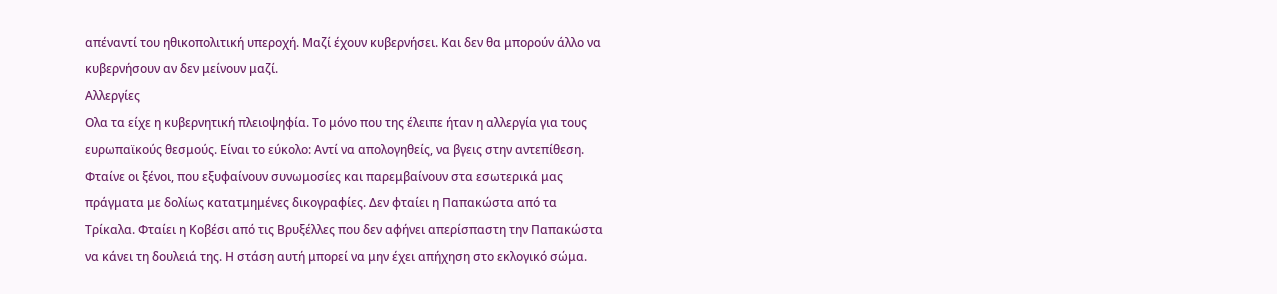απέναντί του ηθικοπολιτική υπεροχή. Μαζί έχουν κυβερνήσει. Και δεν θα μπορούν άλλο να κυβερνήσουν αν δεν μείνουν μαζί.
Αλλεργίες
Ολα τα είχε η κυβερνητική πλειοψηφία. Το μόνο που της έλειπε ήταν η αλλεργία για τους ευρωπαϊκούς θεσμούς. Είναι το εύκολο: Αντί να απολογηθείς, να βγεις στην αντεπίθεση. Φταίνε οι ξένοι, που εξυφαίνουν συνωμοσίες και παρεμβαίνουν στα εσωτερικά μας πράγματα με δολίως κατατμημένες δικογραφίες. Δεν φταίει η Παπακώστα από τα Τρίκαλα. Φταίει η Κοβέσι από τις Βρυξέλλες που δεν αφήνει απερίσπαστη την Παπακώστα να κάνει τη δουλειά της. Η στάση αυτή μπορεί να μην έχει απήχηση στο εκλογικό σώμα.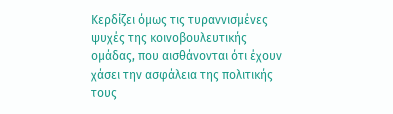Κερδίζει όμως τις τυραννισμένες ψυχές της κοινοβουλευτικής ομάδας, που αισθάνονται ότι έχουν χάσει την ασφάλεια της πολιτικής τους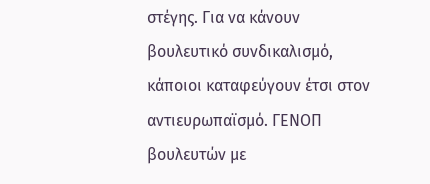στέγης. Για να κάνουν βουλευτικό συνδικαλισμό, κάποιοι καταφεύγουν έτσι στον αντιευρωπαϊσμό. ΓΕΝΟΠ βουλευτών με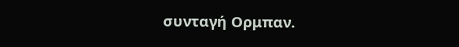συνταγή Ορμπαν.